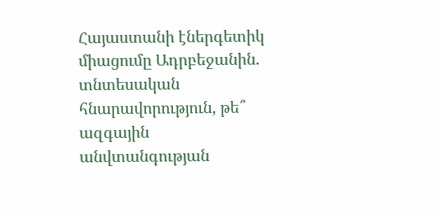Հայաստանի էներգետիկ միացումը Ադրբեջանին. տնտեսական հնարավորություն, թե՞ ազգային անվտանգության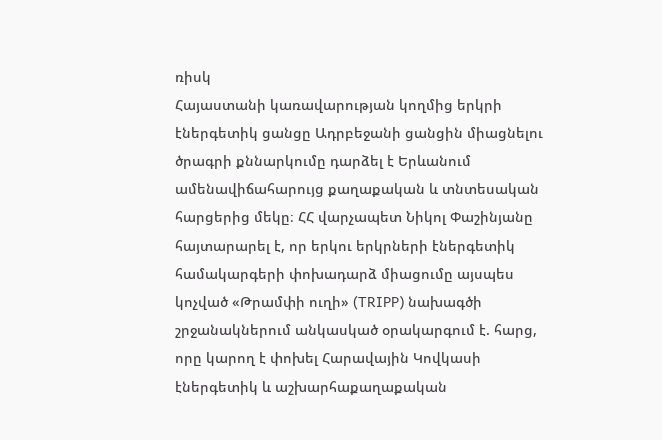ռիսկ
Հայաստանի կառավարության կողմից երկրի էներգետիկ ցանցը Ադրբեջանի ցանցին միացնելու ծրագրի քննարկումը դարձել է Երևանում ամենավիճահարույց քաղաքական և տնտեսական հարցերից մեկը։ ՀՀ վարչապետ Նիկոլ Փաշինյանը հայտարարել է, որ երկու երկրների էներգետիկ համակարգերի փոխադարձ միացումը այսպես կոչված «Թրամփի ուղի» (TRIPP) նախագծի շրջանակներում անկասկած օրակարգում է. հարց, որը կարող է փոխել Հարավային Կովկասի էներգետիկ և աշխարհաքաղաքական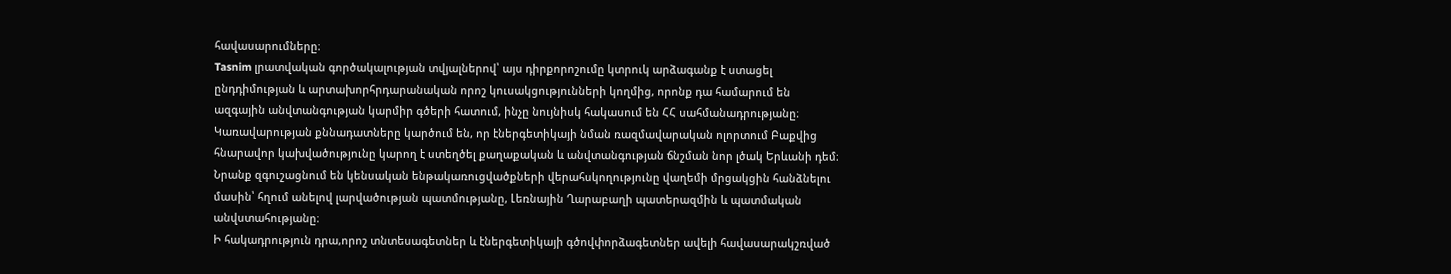հավասարումները։
Tasnim լրատվական գործակալության տվյալներով՝ այս դիրքորոշումը կտրուկ արձագանք է ստացել ընդդիմության և արտախորհրդարանական որոշ կուսակցությունների կողմից, որոնք դա համարում են ազգային անվտանգության կարմիր գծերի հատում, ինչը նույնիսկ հակասում են ՀՀ սահմանադրությանը։
Կառավարության քննադատները կարծում են, որ էներգետիկայի նման ռազմավարական ոլորտում Բաքվից հնարավոր կախվածությունը կարող է ստեղծել քաղաքական և անվտանգության ճնշման նոր լծակ Երևանի դեմ։ Նրանք զգուշացնում են կենսական ենթակառուցվածքների վերահսկողությունը վաղեմի մրցակցին հանձնելու մասին՝ հղում անելով լարվածության պատմությանը, Լեռնային Ղարաբաղի պատերազմին և պատմական անվստահությանը։
Ի հակադրություն դրա,որոշ տնտեսագետներ և էներգետիկայի գծովփորձագետներ ավելի հավասարակշռված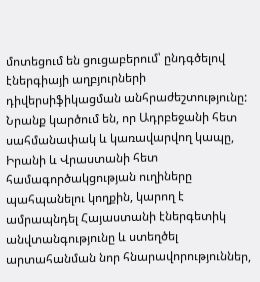մոտեցում են ցուցաբերում՝ ընդգծելով էներգիայի աղբյուրների դիվերսիֆիկացման անհրաժեշտությունը: Նրանք կարծում են, որ Ադրբեջանի հետ սահմանափակ և կառավարվող կապը, Իրանի և Վրաստանի հետ համագործակցության ուղիները պահպանելու կողքին, կարող է ամրապնդել Հայաստանի էներգետիկ անվտանգությունը և ստեղծել արտահանման նոր հնարավորություններ,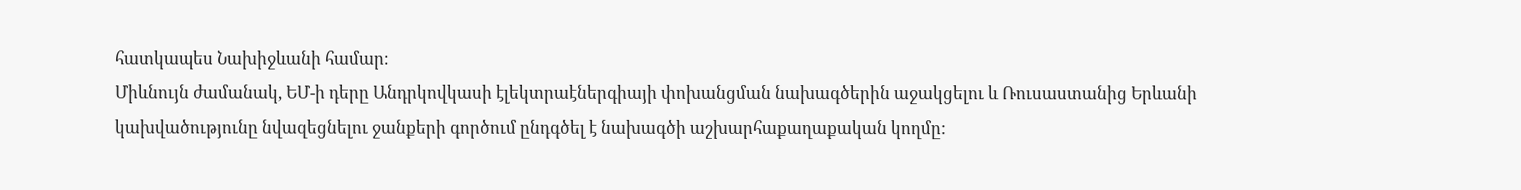հատկապես Նախիջևանի համար։
Միևնույն ժամանակ, ԵՄ-ի դերը Անդրկովկասի էլեկտրաէներգիայի փոխանցման նախագծերին աջակցելու և Ռուսաստանից Երևանի կախվածությունը նվազեցնելու ջանքերի գործում ընդգծել է նախագծի աշխարհաքաղաքական կողմը: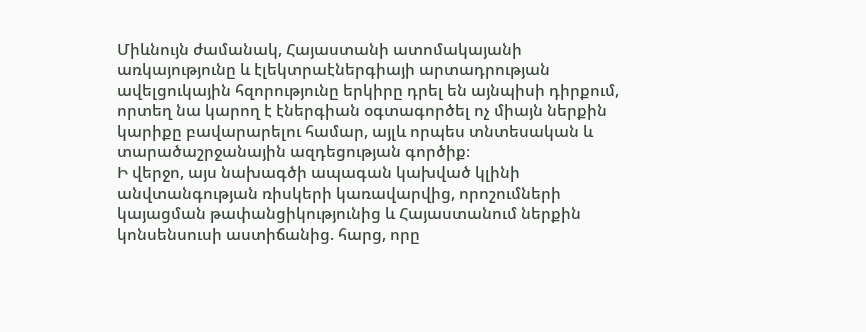Միևնույն ժամանակ, Հայաստանի ատոմակայանի առկայությունը և էլեկտրաէներգիայի արտադրության ավելցուկային հզորությունը երկիրը դրել են այնպիսի դիրքում, որտեղ նա կարող է էներգիան օգտագործել ոչ միայն ներքին կարիքը բավարարելու համար, այլև որպես տնտեսական և տարածաշրջանային ազդեցության գործիք։
Ի վերջո, այս նախագծի ապագան կախված կլինի անվտանգության ռիսկերի կառավարվից, որոշումների կայացման թափանցիկությունից և Հայաստանում ներքին կոնսենսուսի աստիճանից. հարց, որը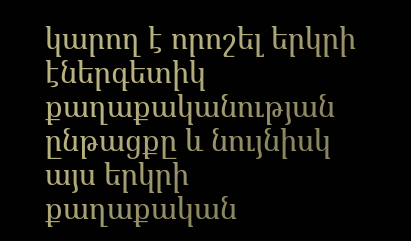կարող է որոշել երկրի էներգետիկ քաղաքականության ընթացքը և նույնիսկ այս երկրի քաղաքական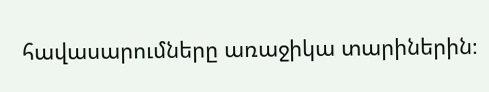հավասարումները առաջիկա տարիներին։